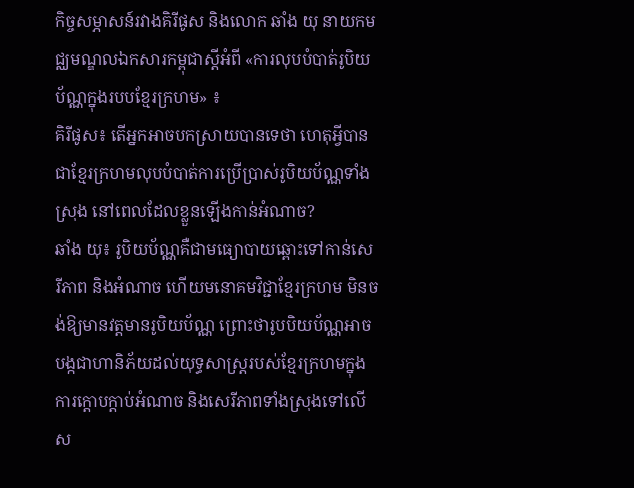កិច្ចសម្ភាសន៍រវាងគិរីផូស និងលោក ឆាំង យុ នាយកមជ្ឈមណ្ឌលឯកសារកម្ពុជាស្តីអំពី «ការលុបបំបាត់រូបិយប័ណ្ណក្នុងរបបខ្មែរក្រហម» ៖
គិរីផូស៖ តើអ្នកអាចបកស្រាយបានទេថា ហេតុអ្វីបានជាខ្មែរក្រហមលុបបំបាត់ការប្រើប្រាស់រូបិយប័ណ្ណទាំងស្រុង នៅពេលដែលខ្លួនឡើងកាន់អំណាច?
ឆាំង យុ៖ រូបិយប័ណ្ណគឺជាមធ្យោបាយឆ្ពោះទៅកាន់សេរីភាព និងអំណាច ហើយមនោគមវិជ្ជាខ្មែរក្រហម មិនចង់ឱ្យមានវត្តមានរូបិយប័ណ្ណ ព្រោះថារូបបិយប័ណ្ណអាចបង្កជាហានិភ័យដល់យុទ្ធសាស្ត្ររបស់ខ្មែរក្រហមក្នុងការក្តោបក្តាប់អំណាច និងសេរីភាពទាំងស្រុងទៅលើស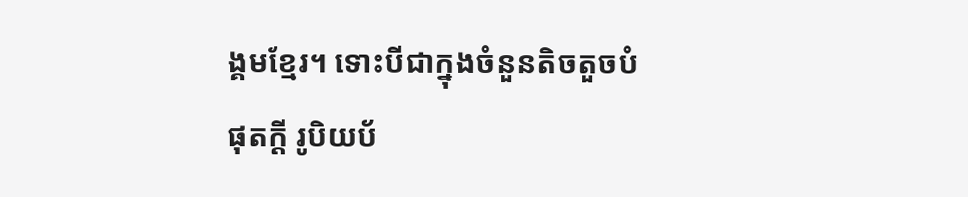ង្គមខ្មែរ។ ទោះបីជាក្នុងចំនួនតិចតួចបំផុតក្តី រូបិយប័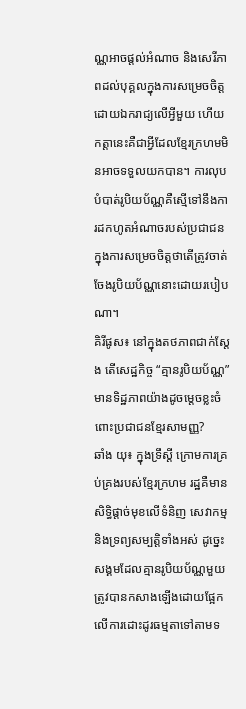ណ្ណអាចផ្តល់អំណាច និងសេរីភាពដល់បុគ្គលក្នុងការសម្រេចចិត្តដោយឯករាជ្យលើអ្វីមួយ ហើយកត្តានេះគឺជាអ្វីដែលខ្មែរក្រហមមិនអាចទទួលយកបាន។ ការលុបបំបាត់រូបិយប័ណ្ណគឺស្មើទៅនឹងការដកហូតអំណាចរបស់ប្រជាជនក្នុងការសម្រេចចិត្តថាតើត្រូវចាត់ចែងរូបិយប័ណ្ណនោះដោយរបៀបណា។
គិរីផូស៖ នៅក្នុងតថភាពជាក់ស្តែង តើសេដ្ឋកិច្ច “គ្មានរូបិយប័ណ្ណ” មានទិដ្ឋភាពយ៉ាងដូចម្តេចខ្លះចំពោះប្រជាជនខ្មែរសាមញ្ញ?
ឆាំង យុ៖ ក្នុងទ្រឹស្តី ក្រោមការគ្រប់គ្រងរបស់ខ្មែរក្រហម រដ្ឋគឺមានសិទ្ធិផ្តាច់មុខលើទំនិញ សេវាកម្ម និងទ្រព្យសម្បត្តិទាំងអស់ ដូច្នេះសង្គមដែលគ្មានរូបិយប័ណ្ណមួយ ត្រូវបានកសាងឡើងដោយផ្អែកលើការដោះដូរធម្មតាទៅតាមទ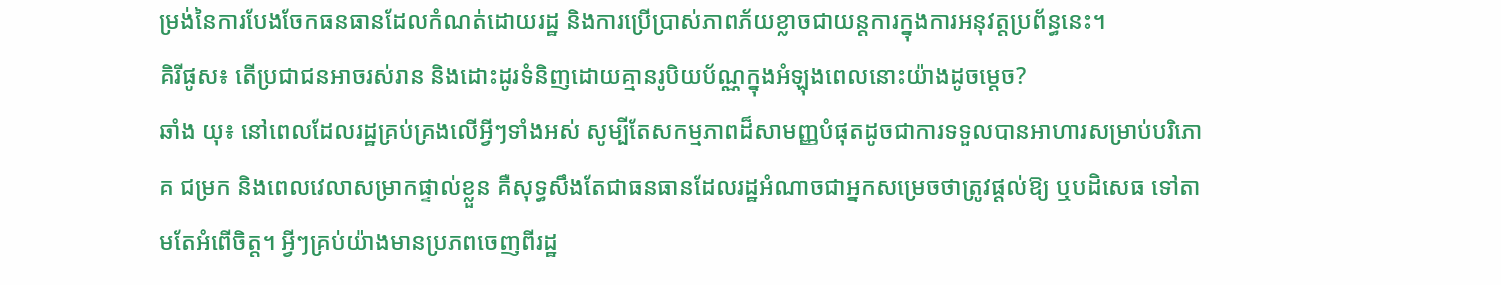ម្រង់នៃការបែងចែកធនធានដែលកំណត់ដោយរដ្ឋ និងការប្រើប្រាស់ភាពភ័យខ្លាចជាយន្តការក្នុងការអនុវត្តប្រព័ន្ធនេះ។
គិរីផូស៖ តើប្រជាជនអាចរស់រាន និងដោះដូរទំនិញដោយគ្មានរូបិយប័ណ្ណក្នុងអំឡុងពេលនោះយ៉ាងដូចម្តេច?
ឆាំង យុ៖ នៅពេលដែលរដ្ឋគ្រប់គ្រងលើអ្វីៗទាំងអស់ សូម្បីតែសកម្មភាពដ៏សាមញ្ញបំផុតដូចជាការទទួលបានអាហារសម្រាប់បរិភោគ ជម្រក និងពេលវេលាសម្រាកផ្ទាល់ខ្លួន គឺសុទ្ធសឹងតែជាធនធានដែលរដ្ឋអំណាចជាអ្នកសម្រេចថាត្រូវផ្តល់ឱ្យ ឬបដិសេធ ទៅតាមតែអំពើចិត្ត។ អ្វីៗគ្រប់យ៉ាងមានប្រភពចេញពីរដ្ឋ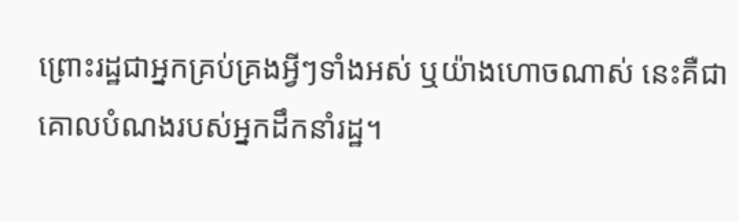ព្រោះរដ្ឋជាអ្នកគ្រប់គ្រងអ្វីៗទាំងអស់ ឬយ៉ាងហោចណាស់ នេះគឺជាគោលបំណងរបស់អ្នកដឹកនាំរដ្ឋ។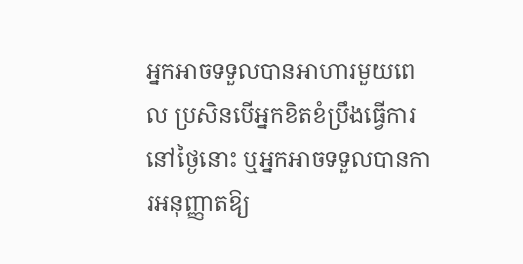អ្នកអាចទទួលបានអាហារមួយពេល ប្រសិនបើអ្នកខិតខំប្រឹងធ្វើការនៅថ្ងៃនោះ ឬអ្នកអាចទទួលបានការអនុញ្ញាតឱ្យ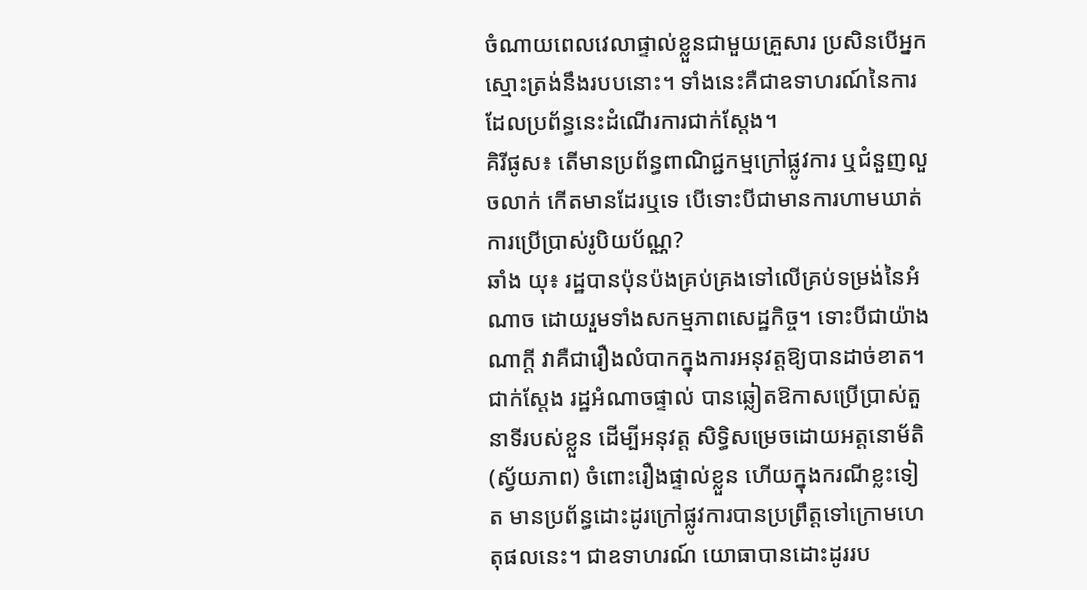ចំណាយពេលវេលាផ្ទាល់ខ្លួនជាមួយគ្រួសារ ប្រសិនបើអ្នកស្មោះត្រង់នឹងរបបនោះ។ ទាំងនេះគឺជាឧទាហរណ៍នៃការដែលប្រព័ន្ធនេះដំណើរការជាក់ស្តែង។
គិរីផូស៖ តើមានប្រព័ន្ធពាណិជ្ជកម្មក្រៅផ្លូវការ ឬជំនួញលួចលាក់ កើតមានដែរឬទេ បើទោះបីជាមានការហាមឃាត់ការប្រើប្រាស់រូបិយប័ណ្ណ?
ឆាំង យុ៖ រដ្ឋបានប៉ុនប៉ងគ្រប់គ្រងទៅលើគ្រប់ទម្រង់នៃអំណាច ដោយរួមទាំងសកម្មភាពសេដ្ឋកិច្ច។ ទោះបីជាយ៉ាងណាក្តី វាគឺជារឿងលំបាកក្នុងការអនុវត្តឱ្យបានដាច់ខាត។ ជាក់ស្តែង រដ្ឋអំណាចផ្ទាល់ បានឆ្លៀតឱកាសប្រើប្រាស់តួនាទីរបស់ខ្លួន ដើម្បីអនុវត្ត សិទ្ធិសម្រេចដោយអត្តនោម័តិ (ស្វ័យភាព) ចំពោះរឿងផ្ទាល់ខ្លួន ហើយក្នុងករណីខ្លះទៀត មានប្រព័ន្ធដោះដូរក្រៅផ្លូវការបានប្រព្រឹត្តទៅក្រោមហេតុផលនេះ។ ជាឧទាហរណ៍ យោធាបានដោះដូររប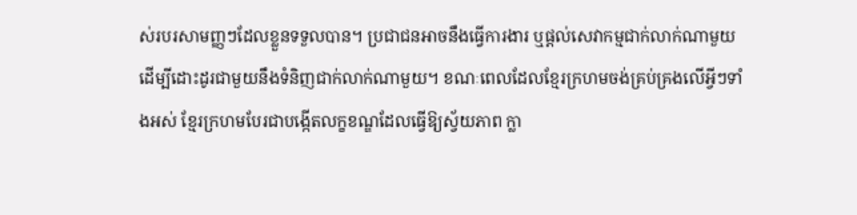ស់របរសាមញ្ញៗដែលខ្លួនទទួលបាន។ ប្រជាជនអាចនឹងធ្វើការងារ ឬផ្តល់សេវាកម្មជាក់លាក់ណាមួយ ដើម្បីដោះដូរជាមួយនឹងទំនិញជាក់លាក់ណាមួយ។ ខណៈពេលដែលខ្មែរក្រហមចង់គ្រប់គ្រងលើអ្វីៗទាំងអស់ ខ្មែរក្រហមបែរជាបង្កើតលក្ខខណ្ឌដែលធ្វើឱ្យស្វ័យភាព ក្លា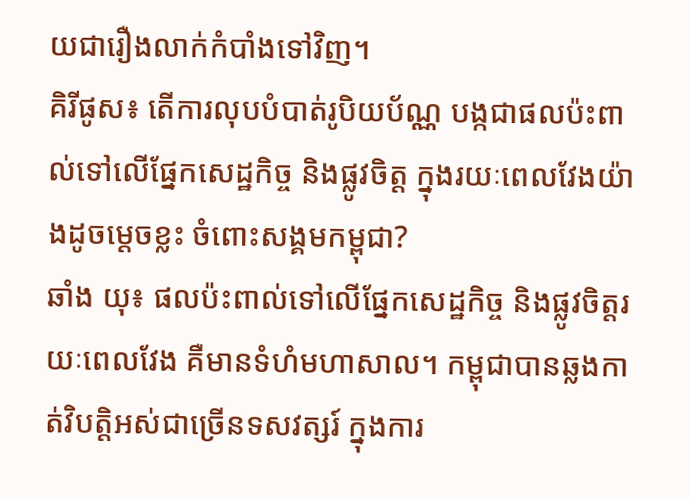យជារឿងលាក់កំបាំងទៅវិញ។
គិរីផូស៖ តើការលុបបំបាត់រូបិយប័ណ្ណ បង្កជាផលប៉ះពាល់ទៅលើផ្នែកសេដ្ឋកិច្ច និងផ្លូវចិត្ត ក្នុងរយៈពេលវែងយ៉ាងដូចម្តេចខ្លះ ចំពោះសង្គមកម្ពុជា?
ឆាំង យុ៖ ផលប៉ះពាល់ទៅលើផ្នែកសេដ្ឋកិច្ច និងផ្លូវចិត្តរយៈពេលវែង គឺមានទំហំមហាសាល។ កម្ពុជាបានឆ្លងកាត់វិបត្តិអស់ជាច្រើនទសវត្សរ៍ ក្នុងការ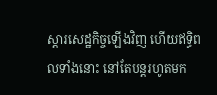ស្តារសេដ្ឋកិច្ចឡើងវិញ ហើយឥទ្ធិពលទាំងនោះ នៅតែបន្តរហូតមក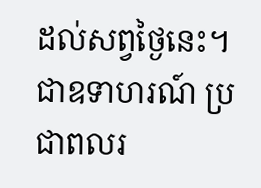ដល់សព្វថ្ងៃនេះ។ ជាឧទាហរណ៍ ប្រជាពលរ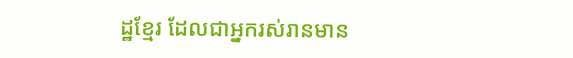ដ្ឋខ្មែរ ដែលជាអ្នករស់រានមាន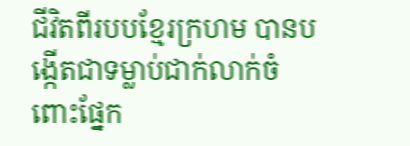ជីវិតពីរបបខ្មែរក្រហម បានបង្កើតជាទម្លាប់ជាក់លាក់ចំពោះផ្នែក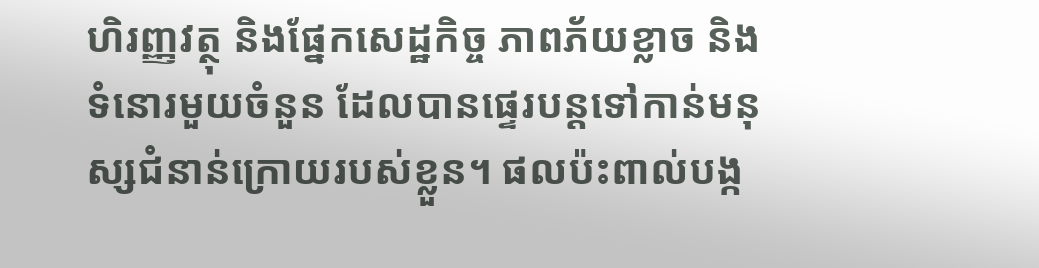ហិរញ្ញវត្ថុ និងផ្នែកសេដ្ឋកិច្ច ភាពភ័យខ្លាច និងទំនោរមួយចំនួន ដែលបានផ្ទេរបន្តទៅកាន់មនុស្សជំនាន់ក្រោយរបស់ខ្លួន។ ផលប៉ះពាល់បង្ក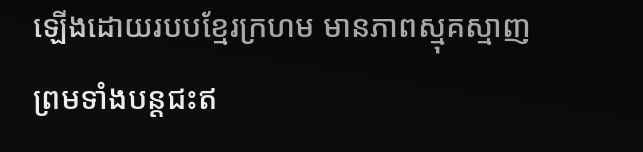ឡើងដោយរបបខ្មែរក្រហម មានភាពស្មុគស្មាញ ព្រមទាំងបន្តជះឥ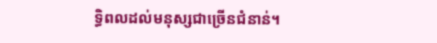ទ្ធិពលដល់មនុស្សជាច្រើនជំនាន់។